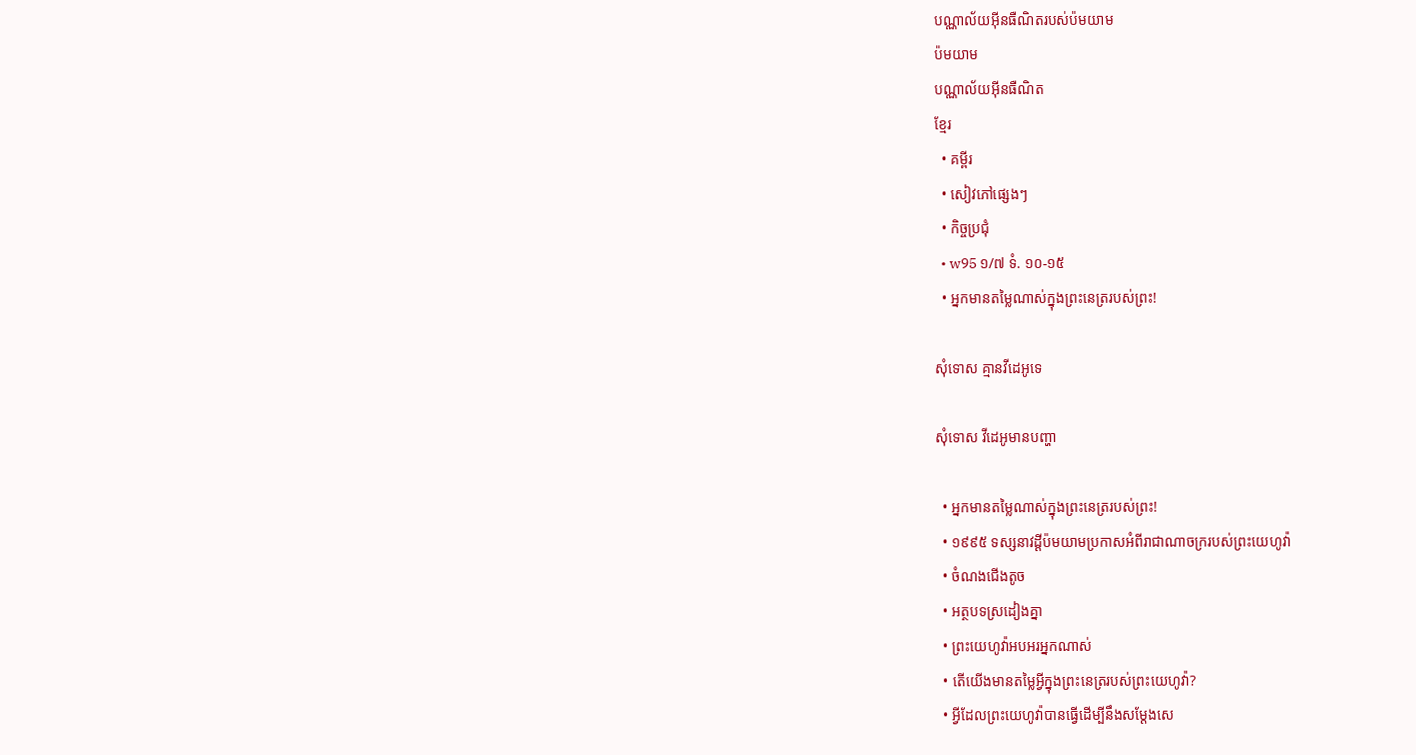បណ្ណាល័យអ៊ីនធឺណិតរបស់ប៉មយាម
ប៉មយាម
បណ្ណាល័យអ៊ីនធឺណិត
ខ្មែរ
  • គម្ពីរ
  • សៀវភៅផ្សេងៗ
  • កិច្ចប្រជុំ
  • w95 ១/៧ ទំ. ១០-១៥
  • អ្នកមានតម្លៃណាស់ក្នុងព្រះនេត្ររបស់ព្រះ!

សុំទោស គ្មានវីដេអូទេ

សុំទោស វីដេអូមានបញ្ហា

  • អ្នកមានតម្លៃណាស់ក្នុងព្រះនេត្ររបស់ព្រះ!
  • ១៩៩៥ ទស្សនាវដ្ដីប៉មយាមប្រកាសអំពីរាជាណាចក្ររបស់ព្រះយេហូវ៉ា
  • ចំណងជើងតូច
  • អត្ថបទស្រដៀងគ្នា
  • ព្រះយេហូវ៉ាអបអរអ្នកណាស់
  • តើយើងមានតម្លៃអ្វីក្នុងព្រះនេត្ររបស់ព្រះយេហូវ៉ា?
  • អ្វីដែលព្រះយេហូវ៉ាបានធ្វើដើម្បីនឹងសម្ដែងសេ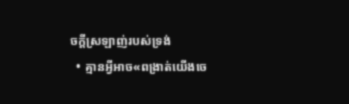ចក្ដីស្រឡាញ់របស់ទ្រង់
  • គ្មានអ្វីអាច«ពង្រាត់យើងចេ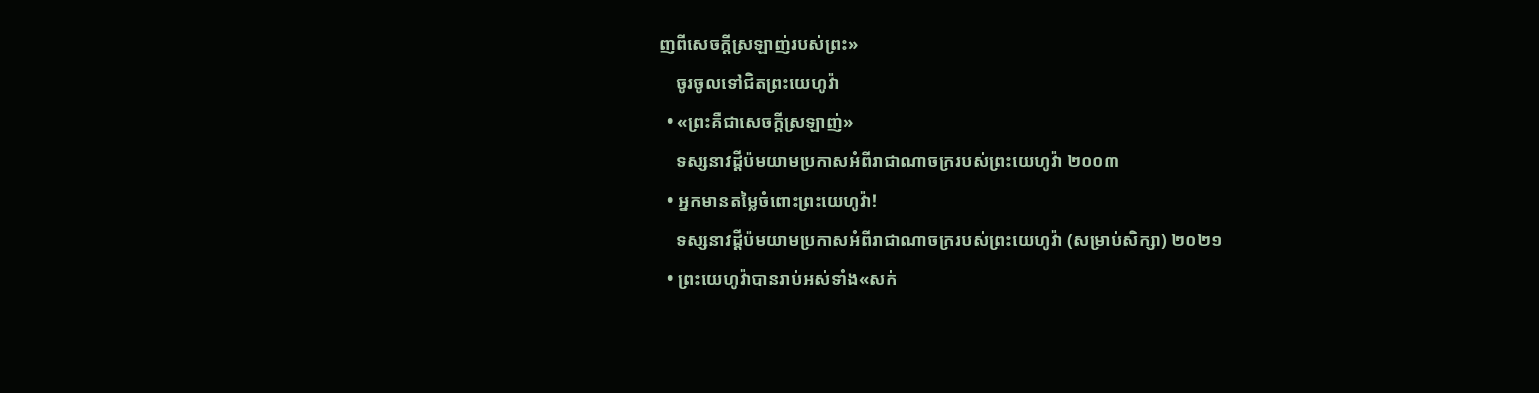ញពីសេចក្ដីស្រឡាញ់របស់ព្រះ»
    ចូរចូលទៅជិតព្រះយេហូវ៉ា
  • «ព្រះគឺជាសេចក្ដីស្រឡាញ់»
    ទស្សនាវដ្ដីប៉មយាមប្រកាសអំពីរាជាណាចក្ររបស់ព្រះយេហូវ៉ា ២០០៣
  • អ្នកមានតម្លៃចំពោះព្រះយេហូវ៉ា!
    ទស្សនាវដ្ដីប៉មយាមប្រកាសអំពីរាជាណាចក្ររបស់ព្រះយេហូវ៉ា (សម្រាប់សិក្សា) ២០២១
  • ព្រះយេហូវ៉ាបានរាប់អស់ទាំង«សក់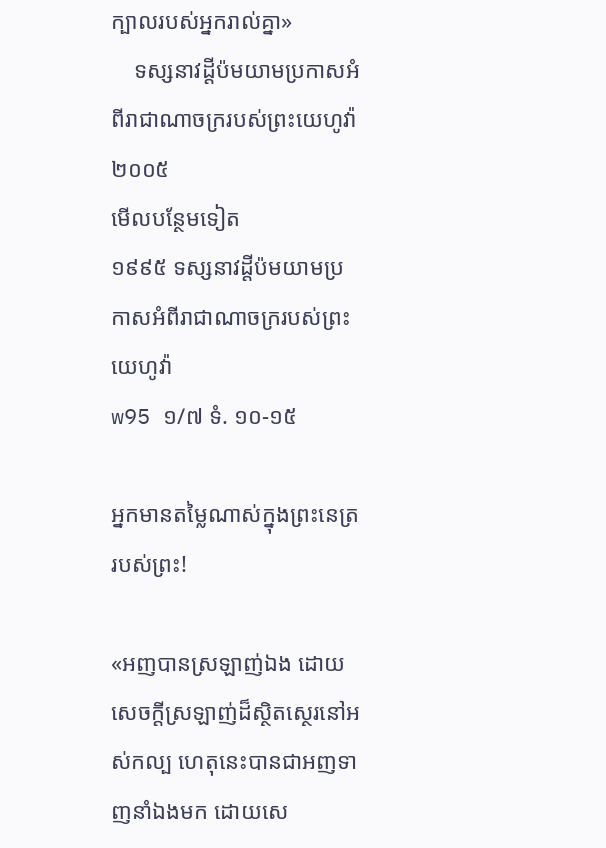ក្បាលរបស់អ្នករាល់គ្នា»
    ទស្សនាវដ្ដីប៉មយាមប្រកាសអំពីរាជាណាចក្ររបស់ព្រះយេហូវ៉ា ២០០៥
មើលបន្ថែមទៀត
១៩៩៥ ទស្សនាវដ្ដីប៉មយាមប្រកាសអំពីរាជាណាចក្ររបស់ព្រះយេហូវ៉ា
w95 ១/៧ ទំ. ១០-១៥

អ្នកមានតម្លៃណាស់ក្នុងព្រះនេត្ររបស់ព្រះ!

«អញបានស្រឡាញ់ឯង ដោយសេចក្ដីស្រឡាញ់ដ៏ស្ថិតស្ថេរនៅអស់កល្ប ហេតុនេះបានជាអញទាញនាំឯងមក ដោយសេ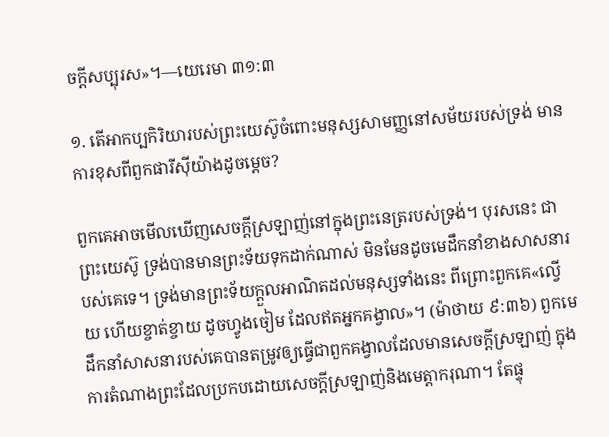ចក្ដីសប្បុរស»។—យេរេមា ៣១:៣

១. តើអាកប្បកិរិយារបស់ព្រះយេស៊ូចំពោះមនុស្សសាមញ្ញនៅសម័យរបស់ទ្រង់ មានការខុសពីពួកផារីស៊ីយ៉ាងដូចម្ដេច?

ពួកគេអាចមើលឃើញសេចក្ដីស្រឡាញ់នៅក្នុងព្រះនេត្ររបស់ទ្រង់។ បុរសនេះ ជាព្រះយេស៊ូ ទ្រង់បានមានព្រះទ័យទុកដាក់ណាស់ មិនមែនដូចមេដឹកនាំខាងសាសនារបស់គេទេ។ ទ្រង់មានព្រះទ័យក្ដួលអាណិតដល់មនុស្សទាំងនេះ ពីព្រោះពួកគេ«ល្វើយ ហើយខ្ចាត់ខ្ចាយ ដូចហ្វូងចៀម ដែលឥតអ្នកគង្វាល»។ (ម៉ាថាយ ៩:៣៦) ពួកមេដឹកនាំសាសនារបស់គេបានតម្រូវឲ្យធ្វើជាពួកគង្វាលដែលមានសេចក្ដីស្រឡាញ់ ក្នុងការតំណាងព្រះដែលប្រកបដោយសេចក្ដីស្រឡាញ់និងមេត្ដាករុណា។ តែផ្ទុ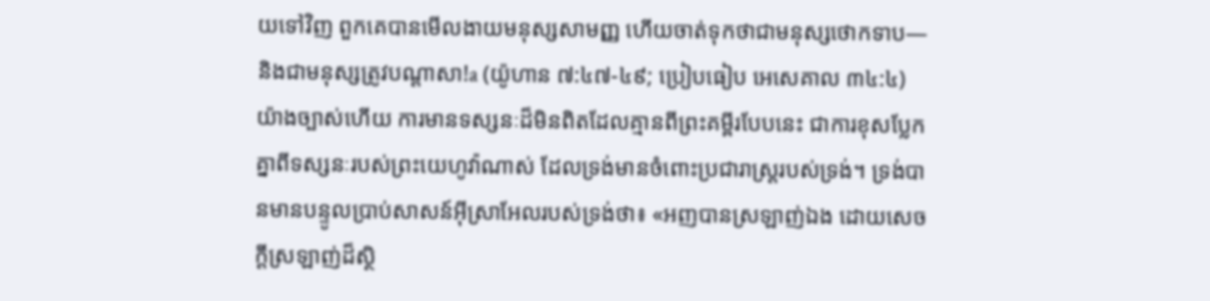យទៅវិញ ពួកគេបានមើលងាយមនុស្សសាមញ្ញ ហើយចាត់ទុកថាជាមនុស្សថោកទាប—និងជាមនុស្សត្រូវបណ្ដាសា!a (យ៉ូហាន ៧:៤៧-៤៩; ប្រៀបធៀប អេសេគាល ៣៤:៤) យ៉ាងច្បាស់ហើយ ការមានទស្សនៈដ៏មិនពិតដែលគ្មានពីព្រះគម្ពីរបែបនេះ ជាការខុសប្លែកគ្នាពីទស្សនៈរបស់ព្រះយេហូវ៉ាណាស់ ដែលទ្រង់មានចំពោះប្រជារាស្ត្ររបស់ទ្រង់។ ទ្រង់បានមានបន្ទូលប្រាប់សាសន៍អ៊ីស្រាអែលរបស់ទ្រង់ថា៖ «អញបានស្រឡាញ់ឯង ដោយសេចក្ដីស្រឡាញ់ដ៏ស្ថិ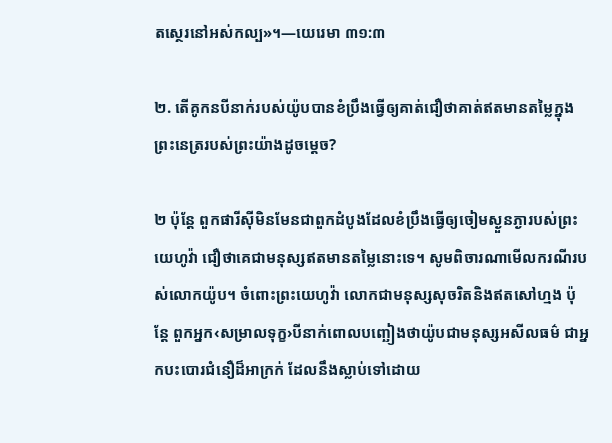តស្ថេរនៅអស់កល្ប»។—យេរេមា ៣១:៣

២. តើគូកនបីនាក់របស់យ៉ូបបានខំប្រឹងធ្វើឲ្យគាត់ជឿថាគាត់ឥតមានតម្លៃក្នុងព្រះនេត្ររបស់ព្រះយ៉ាងដូចម្ដេច?

២ ប៉ុន្តែ ពួកផារីស៊ីមិនមែនជាពួកដំបូងដែលខំប្រឹងធ្វើឲ្យចៀមស្ងួនភ្ងារបស់ព្រះយេហូវ៉ា ជឿថាគេជាមនុស្សឥតមានតម្លៃនោះទេ។ សូមពិចារណាមើលករណីរបស់លោកយ៉ូប។ ចំពោះព្រះយេហូវ៉ា លោកជាមនុស្សសុចរិតនិងឥតសៅហ្មង ប៉ុន្តែ ពួកអ្នក‹សម្រាលទុក្ខ›បីនាក់ពោលបញ្ឆៀងថាយ៉ូបជាមនុស្សអសីលធម៌ ជាអ្នកបះបោរជំនឿដ៏អាក្រក់ ដែលនឹងស្លាប់ទៅដោយ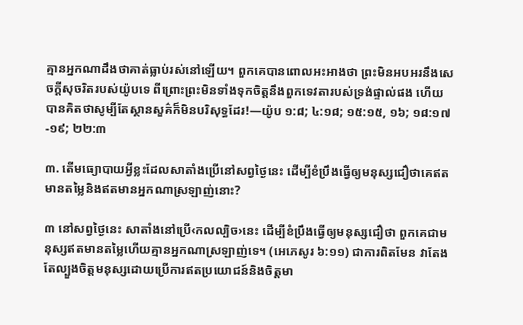គ្មានអ្នកណាដឹងថាគាត់ធ្លាប់រស់នៅឡើយ។ ពួកគេបានពោលអះអាងថា ព្រះមិនអបអរនឹងសេចក្ដីសុចរិតរបស់យ៉ូបទេ ពីព្រោះព្រះមិនទាំងទុកចិត្តនឹងពួកទេវតារបស់ទ្រង់ផ្ទាល់ផង ហើយបានគិតថាសូម្បីតែស្ថានសួគ៌ក៏មិនបរិសុទ្ធដែរ!—យ៉ូប ១:៨; ៤:១៨; ១៥:១៥, ១៦; ១៨:១៧-១៩; ២២:៣

៣. តើមធ្យោបាយអ្វីខ្លះដែលសាតាំងប្រើនៅសព្វថ្ងៃនេះ ដើម្បីខំប្រឹងធ្វើឲ្យមនុស្សជឿថាគេឥតមានតម្លៃនិងឥតមានអ្នកណាស្រឡាញ់នោះ?

៣ នៅសព្វថ្ងៃនេះ សាតាំងនៅប្រើ‹កលល្បិច›នេះ ដើម្បីខំប្រឹងធ្វើឲ្យមនុស្សជឿថា ពួកគេជាមនុស្សឥតមានតម្លៃហើយគ្មានអ្នកណាស្រឡាញ់ទេ។ (អេភេសូរ ៦:១១) ជាការពិតមែន វាតែងតែល្បួងចិត្តមនុស្សដោយប្រើការឥតប្រយោជន៍និងចិត្តមា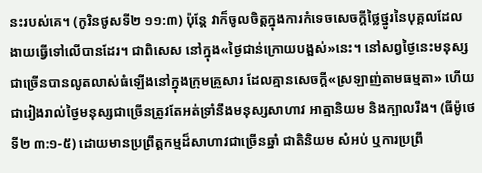នះរបស់គេ។ (កូរិនថូសទី២ ១១:៣) ប៉ុន្តែ វាក៏ចូលចិត្តក្នុងការកំទេចសេចក្ដីថ្លៃថ្នូរនៃបុគ្គលដែលងាយធ្វើទៅលើបានដែរ។ ជាពិសេស នៅក្នុង«ថ្ងៃជាន់ក្រោយបង្អស់»នេះ។ នៅសព្វថ្ងៃនេះមនុស្សជាច្រើនបានលូតលាស់ធំឡើងនៅក្នុងក្រុមគ្រួសារ ដែលគ្មានសេចក្ដី«ស្រឡាញ់តាមធម្មតា» ហើយជារៀងរាល់ថ្ងៃមនុស្សជាច្រើនត្រូវតែអត់ទ្រាំនឹងមនុស្សសាហាវ អាត្មានិយម និងក្បាលរឹង។ (ធីម៉ូថេទី២ ៣:១-៥) ដោយមានប្រព្រឹត្តកម្មដ៏សាហាវជាច្រើនឆ្នាំ ជាតិនិយម សំអប់ ឬការប្រព្រឹ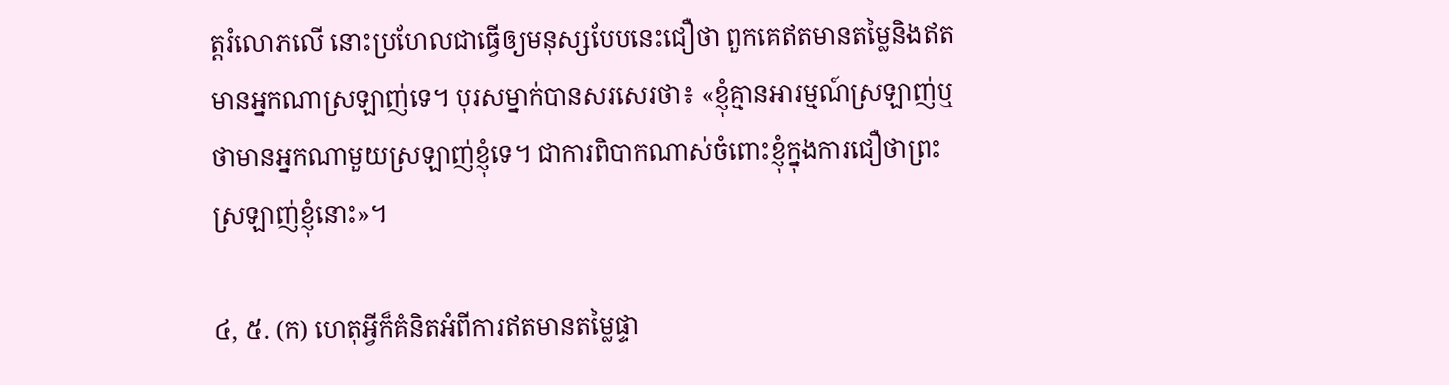ត្តរំលោភលើ នោះប្រហែលជាធ្វើឲ្យមនុស្សបែបនេះជឿថា ពួកគេឥតមានតម្លៃនិងឥតមានអ្នកណាស្រឡាញ់ទេ។ បុរសម្នាក់បានសរសេរថា៖ «ខ្ញុំគ្មានអារម្មណ៍ស្រឡាញ់ឬថាមានអ្នកណាមួយស្រឡាញ់ខ្ញុំទេ។ ជាការពិបាកណាស់ចំពោះខ្ញុំក្នុងការជឿថាព្រះស្រឡាញ់ខ្ញុំនោះ»។

៤, ៥. (ក) ហេតុអ្វីក៏គំនិតអំពីការឥតមានតម្លៃផ្ទា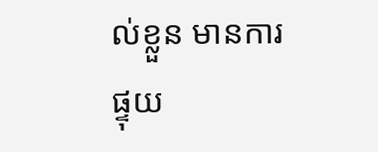ល់ខ្លួន មានការផ្ទុយ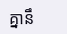គ្នានឹ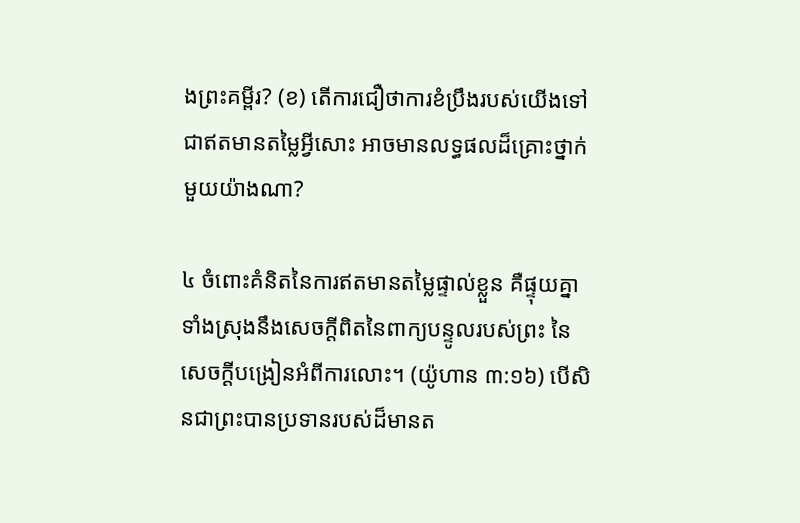ងព្រះគម្ពីរ? (ខ) តើការជឿថាការខំប្រឹងរបស់យើងទៅជាឥតមានតម្លៃអ្វីសោះ អាចមានលទ្ធផលដ៏គ្រោះថ្នាក់មួយយ៉ាងណា?

៤ ចំពោះគំនិតនៃការឥតមានតម្លៃផ្ទាល់ខ្លួន គឺផ្ទុយគ្នាទាំងស្រុងនឹងសេចក្ដីពិតនៃពាក្យបន្ទូលរបស់ព្រះ នៃសេចក្ដីបង្រៀនអំពីការលោះ។ (យ៉ូហាន ៣:១៦) បើសិនជាព្រះបានប្រទានរបស់ដ៏មានត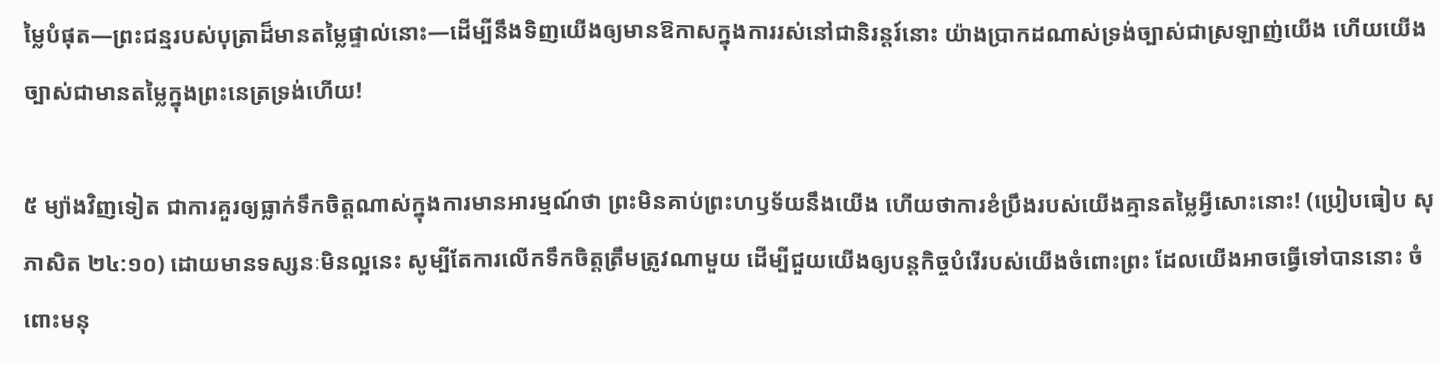ម្លៃបំផុត—ព្រះជន្មរបស់បុត្រាដ៏មានតម្លៃផ្ទាល់នោះ—ដើម្បីនឹងទិញយើងឲ្យមានឱកាសក្នុងការរស់នៅជានិរន្តរ៍នោះ យ៉ាងប្រាកដណាស់ទ្រង់ច្បាស់ជាស្រឡាញ់យើង ហើយយើងច្បាស់ជាមានតម្លៃក្នុងព្រះនេត្រទ្រង់ហើយ!

៥ ម្យ៉ាងវិញទៀត ជាការគួរឲ្យធ្លាក់ទឹកចិត្តណាស់ក្នុងការមានអារម្មណ៍ថា ព្រះមិនគាប់ព្រះហឫទ័យនឹងយើង ហើយថាការខំប្រឹងរបស់យើងគ្មានតម្លៃអ្វីសោះនោះ! (ប្រៀបធៀប សុភាសិត ២៤:១០) ដោយមានទស្សនៈមិនល្អនេះ សូម្បីតែការលើកទឹកចិត្តត្រឹមត្រូវណាមួយ ដើម្បីជួយយើងឲ្យបន្តកិច្ចបំរើរបស់យើងចំពោះព្រះ ដែលយើងអាចធ្វើទៅបាននោះ ចំពោះមនុ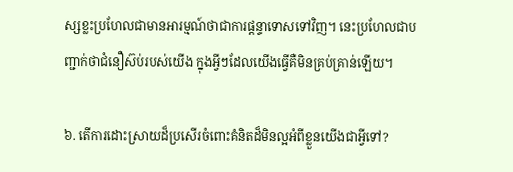ស្សខ្លះប្រហែលជាមានអារម្មណ៍ថាជាការផ្ដន្ទាទោសទៅវិញ។ នេះប្រហែលជាបញ្ជាក់ថាជំនឿស៊ប់របស់យើង ក្នុងអ្វីៗដែលយើងធ្វើគឺមិនគ្រប់គ្រាន់ឡើយ។

៦. តើការដោះស្រាយដ៏ប្រសើរចំពោះគំនិតដ៏មិនល្អអំពីខ្លួនយើងជាអ្វីទៅ?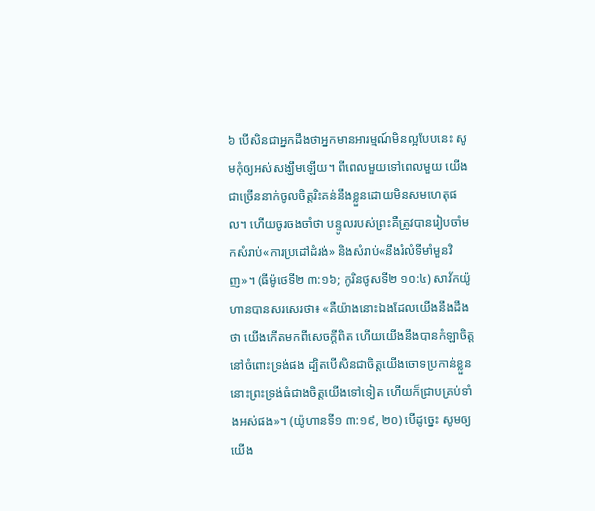៦ បើសិនជាអ្នកដឹងថាអ្នកមានអារម្មណ៍មិនល្អបែបនេះ សូមកុំឲ្យអស់សង្ឃឹមឡើយ។ ពីពេលមួយទៅពេលមួយ យើងជាច្រើននាក់ចូលចិត្តរិះគន់នឹងខ្លួនដោយមិនសមហេតុផល។ ហើយចូរចងចាំថា បន្ទូលរបស់ព្រះគឺត្រូវបានរៀបចាំមកសំរាប់«ការប្រដៅដំរង់» និងសំរាប់«នឹងរំលំទីមាំមួនវិញ»។ (ធីម៉ូថេទី២ ៣:១៦; កូរិនថូសទី២ ១០:៤) សាវ័កយ៉ូហានបានសរសេរថា៖ «គឺយ៉ាងនោះឯងដែលយើងនឹងដឹងថា យើងកើតមកពីសេចក្ដីពិត ហើយយើងនឹងបានកំឡាចិត្ត នៅចំពោះទ្រង់ផង ដ្បិតបើសិនជាចិត្តយើងចោទប្រកាន់ខ្លួន នោះព្រះទ្រង់ធំជាងចិត្តយើងទៅទៀត ហើយក៏ជ្រាបគ្រប់ទាំងអស់ផង»។ (យ៉ូហានទី១ ៣:១៩, ២០) បើដូច្នេះ សូមឲ្យយើង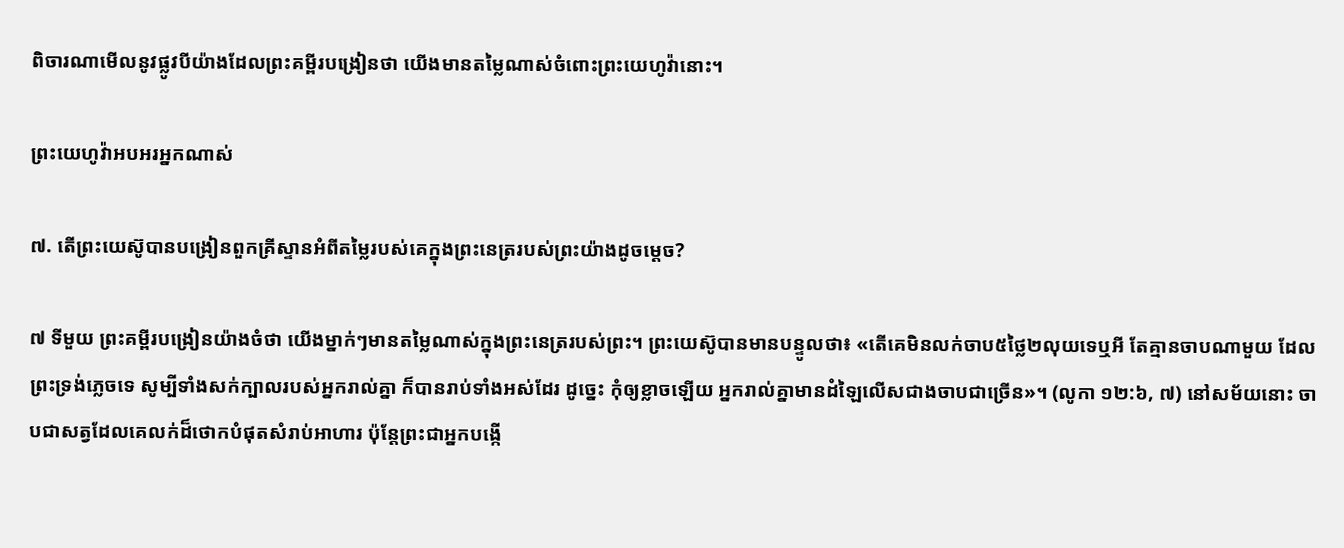ពិចារណាមើលនូវផ្លូវបីយ៉ាងដែលព្រះគម្ពីរបង្រៀនថា យើងមានតម្លៃណាស់ចំពោះព្រះយេហូវ៉ានោះ។

ព្រះយេហូវ៉ាអបអរអ្នកណាស់

៧. តើព្រះយេស៊ូបានបង្រៀនពួកគ្រីស្ទានអំពីតម្លៃរបស់គេក្នុងព្រះនេត្ររបស់ព្រះយ៉ាងដូចម្ដេច?

៧ ទីមួយ ព្រះគម្ពីរបង្រៀនយ៉ាងចំថា យើងម្នាក់ៗមានតម្លៃណាស់ក្នុងព្រះនេត្ររបស់ព្រះ។ ព្រះយេស៊ូបានមានបន្ទូលថា៖ «តើគេមិនលក់ចាប៥ថ្លៃ២លុយទេឬអី តែគ្មានចាបណាមួយ ដែលព្រះទ្រង់ភ្លេចទេ សូម្បីទាំងសក់ក្បាលរបស់អ្នករាល់គ្នា ក៏បានរាប់ទាំងអស់ដែរ ដូច្នេះ កុំឲ្យខ្លាចឡើយ អ្នករាល់គ្នាមានដំឡៃលើសជាងចាបជាច្រើន»។ (លូកា ១២:៦, ៧) នៅសម័យនោះ ចាបជាសត្វដែលគេលក់ដ៏ថោកបំផុតសំរាប់អាហារ ប៉ុន្តែព្រះជាអ្នកបង្កើ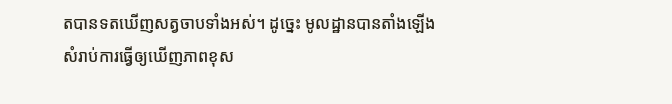តបានទតឃើញសត្វចាបទាំងអស់។ ដូច្នេះ មូលដ្ឋានបានតាំងឡើងសំរាប់ការធ្វើឲ្យឃើញភាពខុស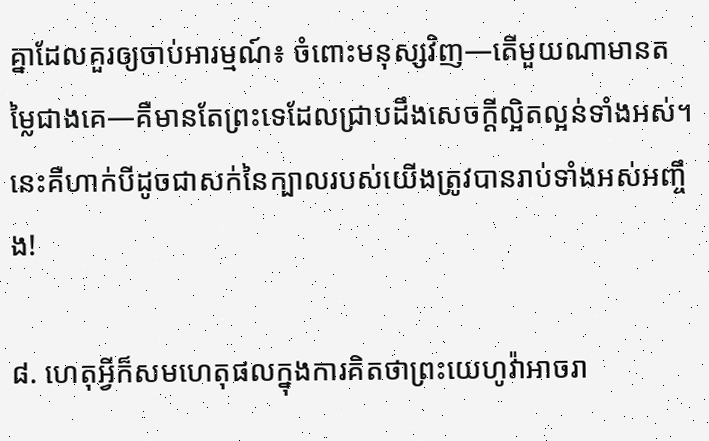គ្នាដែលគួរឲ្យចាប់អារម្មណ៍៖ ចំពោះមនុស្សវិញ—តើមួយណាមានតម្លៃជាងគេ—គឺមានតែព្រះទេដែលជ្រាបដឹងសេចក្ដីល្អិតល្អន់ទាំងអស់។ នេះគឺហាក់បីដូចជាសក់នៃក្បាលរបស់យើងត្រូវបានរាប់ទាំងអស់អញ្ចឹង!

៨. ហេតុអ្វីក៏សមហេតុផលក្នុងការគិតថាព្រះយេហូវ៉ាអាចរា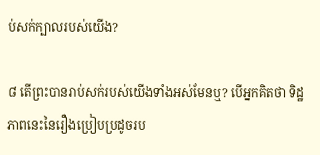ប់សក់ក្បាលរបស់យើង?

៨ តើព្រះបានរាប់សក់របស់យើងទាំងអស់មែនឬ? បើអ្នកគិតថា ទិដ្ឋភាពនេះនៃរឿងប្រៀបប្រដូចរប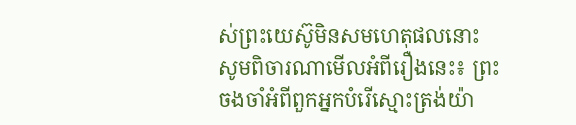ស់ព្រះយេស៊ូមិនសមហេតុផលនោះ សូមពិចារណាមើលអំពីរឿងនេះ៖ ព្រះចងចាំអំពីពួកអ្នកបំរើស្មោះត្រង់យ៉ា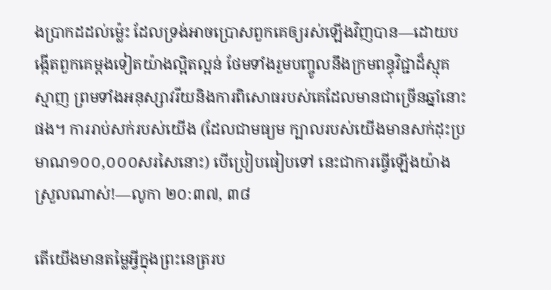ងប្រាកដដល់ម្ល៉េះ ដែលទ្រង់អាចប្រោសពួកគេឲ្យរស់ឡើងវិញបាន—ដោយបង្កើតពួកគេម្ដងទៀតយ៉ាងល្អិតល្អន់ ថែមទាំងរួមបញ្ចូលនឹងក្រមពន្ធុវិជ្ជាដ៏ស្មុគស្មាញ ព្រមទាំងអនុស្សាវរីយនិងការពិសោធរបស់គេដែលមានជាច្រើនឆ្នាំនោះផង។ ការរាប់សក់របស់យើង (ដែលជាមធ្យម ក្បាលរបស់យើងមានសក់ដុះប្រមាណ១០០,០០០សរសៃនោះ) បើប្រៀបធៀបទៅ នេះជាការធ្វើឡើងយ៉ាងស្រួលណាស់!—លូកា ២០:៣៧, ៣៨

តើយើងមានតម្លៃអ្វីក្នុងព្រះនេត្ររប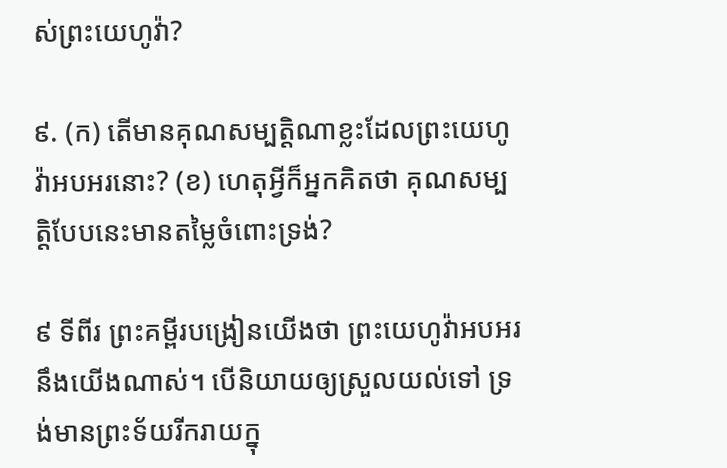ស់ព្រះយេហូវ៉ា?

៩. (ក) តើមានគុណសម្បត្ដិណាខ្លះដែលព្រះយេហូវ៉ាអបអរនោះ? (ខ) ហេតុអ្វីក៏អ្នកគិតថា គុណសម្បត្ដិបែបនេះមានតម្លៃចំពោះទ្រង់?

៩ ទីពីរ ព្រះគម្ពីរបង្រៀនយើងថា ព្រះយេហូវ៉ាអបអរនឹងយើងណាស់។ បើនិយាយឲ្យស្រួលយល់ទៅ ទ្រង់មានព្រះទ័យរីករាយក្នុ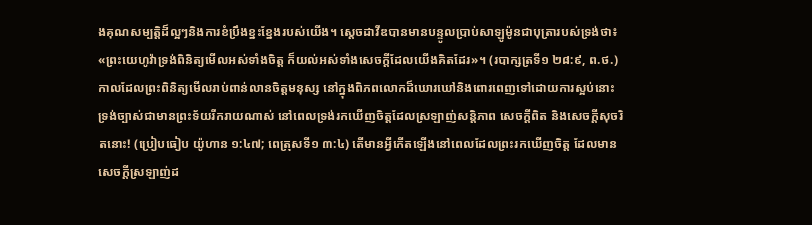ងគុណសម្បត្ដិដ៏ល្អៗនិងការខំប្រឹងខ្នះខ្នែងរបស់យើង។ ស្តេចដាវីឌបានមានបន្ទូលប្រាប់សាឡូម៉ូនជាបុត្រារបស់ទ្រង់ថា៖ «ព្រះយេហូវ៉ាទ្រង់ពិនិត្យមើលអស់ទាំងចិត្ត ក៏យល់អស់ទាំងសេចក្ដីដែលយើងគិតដែរ»។ (របាក្សត្រទី១ ២៨:៩, ព.ថ.) កាលដែលព្រះពិនិត្យមើលរាប់ពាន់លានចិត្តមនុស្ស នៅក្នុងពិភពលោកដ៏ឃោរឃៅនិងពោរពេញទៅដោយការស្អប់នោះ ទ្រង់ច្បាស់ជាមានព្រះទ័យរីករាយណាស់ នៅពេលទ្រង់រកឃើញចិត្តដែលស្រឡាញ់សន្ដិភាព សេចក្ដីពិត និងសេចក្ដីសុចរិតនោះ! (ប្រៀបធៀប យ៉ូហាន ១:៤៧; ពេត្រុសទី១ ៣:៤) តើមានអ្វីកើតឡើងនៅពេលដែលព្រះរកឃើញចិត្ត ដែលមានសេចក្ដីស្រឡាញ់ដ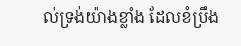ល់ទ្រង់យ៉ាងខ្លាំង ដែលខំប្រឹង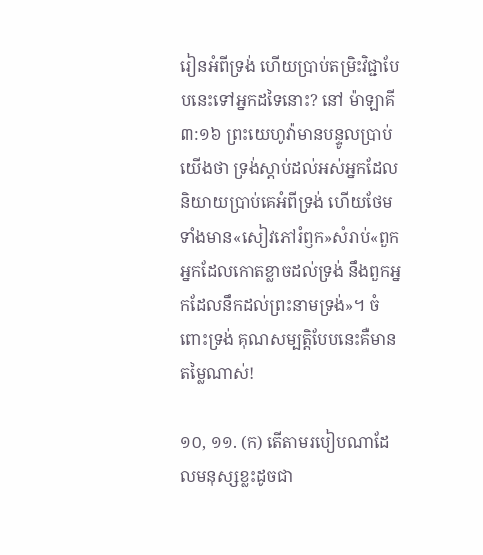រៀនអំពីទ្រង់ ហើយប្រាប់តម្រិះវិជ្ជាបែបនេះទៅអ្នកដទៃនោះ? នៅ ម៉ាឡាគី ៣:១៦ ព្រះយេហូវ៉ាមានបន្ទូលប្រាប់យើងថា ទ្រង់ស្ដាប់ដល់អស់អ្នកដែលនិយាយប្រាប់គេអំពីទ្រង់ ហើយថែមទាំងមាន«សៀវភៅរំឭក»សំរាប់«ពួកអ្នកដែលកោតខ្លាចដល់ទ្រង់ នឹងពួកអ្នកដែលនឹកដល់ព្រះនាមទ្រង់»។ ចំពោះទ្រង់ គុណសម្បត្ដិបែបនេះគឺមានតម្លៃណាស់!

១០, ១១. (ក) តើតាមរបៀបណាដែលមនុស្សខ្លះដូចជា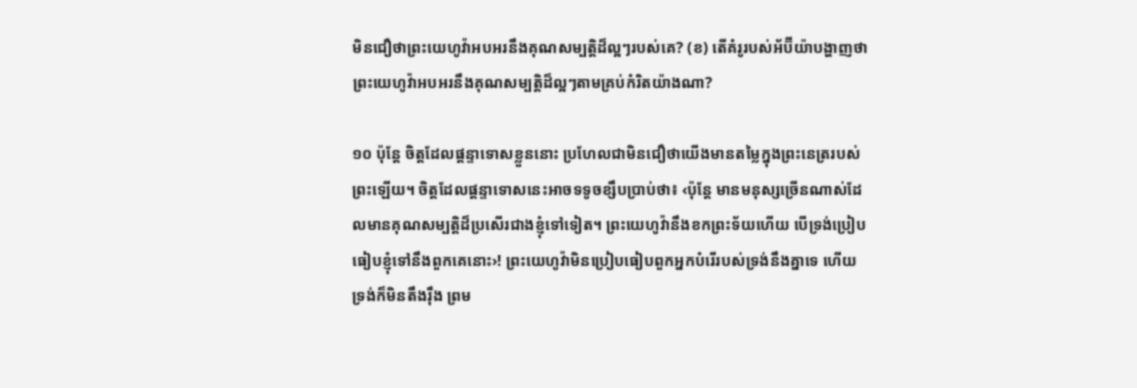មិនជឿថាព្រះយេហូវ៉ាអបអរនឹងគុណសម្បត្ដិដ៏ល្អៗរបស់គេ? (ខ) តើគំរូរបស់អ័ប៊ីយ៉ាបង្ហាញថាព្រះយេហូវ៉ាអបអរនឹងគុណសម្បត្ដិដ៏ល្អៗតាមគ្រប់កំរិតយ៉ាងណា?

១០ ប៉ុន្តែ ចិត្តដែលផ្ដន្ទាទោសខ្លួននោះ ប្រហែលជាមិនជឿថាយើងមានតម្លៃក្នុងព្រះនេត្ររបស់ព្រះឡើយ។ ចិត្តដែលផ្ដន្ទាទោសនេះអាចទទូចខ្សឹបប្រាប់ថា៖ ‹ប៉ុន្តែ មានមនុស្សច្រើនណាស់ដែលមានគុណសម្បត្ដិដ៏ប្រសើរជាងខ្ញុំទៅទៀត។ ព្រះយេហូវ៉ានឹងខកព្រះទ័យហើយ បើទ្រង់ប្រៀបធៀបខ្ញុំទៅនឹងពួកគេនោះ›! ព្រះយេហូវ៉ាមិនប្រៀបធៀបពួកអ្នកបំរើរបស់ទ្រង់នឹងគ្នាទេ ហើយទ្រង់ក៏មិនតឹងរ៉ឹង ព្រម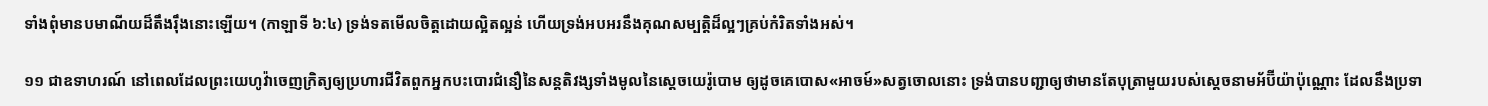ទាំងពុំមានបមាណីយដ៏តឹងរ៉ឹងនោះឡើយ។ (កាឡាទី ៦:៤) ទ្រង់ទតមើលចិត្តដោយល្អិតល្អន់ ហើយទ្រង់អបអរនឹងគុណសម្បត្ដិដ៏ល្អៗគ្រប់កំរិតទាំងអស់។

១១ ជាឧទាហរណ៍ នៅពេលដែលព្រះយេហូវ៉ាចេញក្រិត្យឲ្យប្រហារជីវិតពួកអ្នកបះបោរជំនឿនៃសន្តតិវង្សទាំងមូលនៃស្តេចយេរ៉ូបោម ឲ្យដូចគេបោស«អាចម៍»សត្វចោលនោះ ទ្រង់បានបញ្ជាឲ្យថាមានតែបុត្រាមួយរបស់ស្តេចនាមអ័ប៊ីយ៉ាប៉ុណ្ណោះ ដែលនឹងប្រទា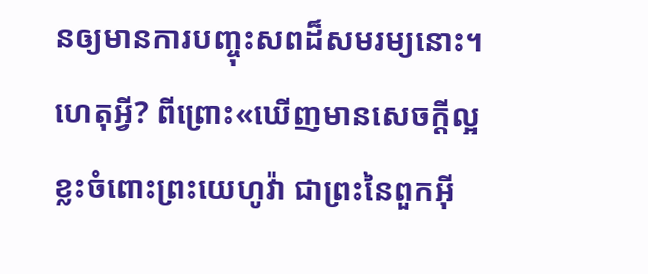នឲ្យមានការបញ្ចុះសពដ៏សមរម្យនោះ។ ហេតុអ្វី? ពីព្រោះ«ឃើញមានសេចក្ដីល្អខ្លះចំពោះព្រះយេហូវ៉ា ជាព្រះនៃពួកអ៊ី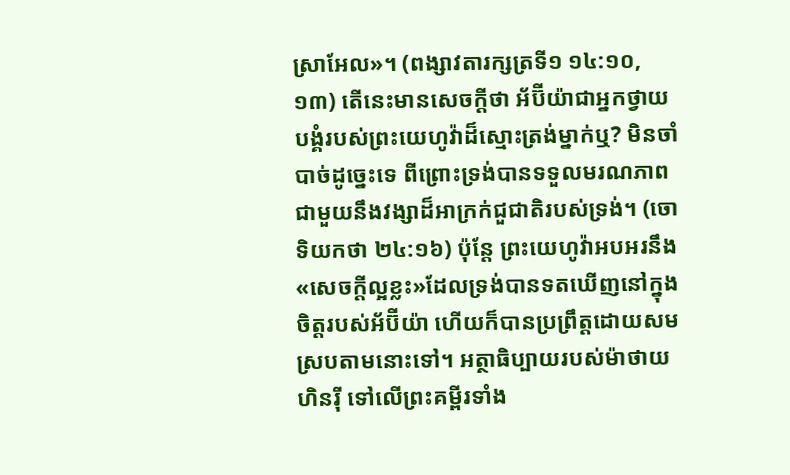ស្រាអែល»។ (ពង្សាវតារក្សត្រទី១ ១៤:១០, ១៣) តើនេះមានសេចក្ដីថា អ័ប៊ីយ៉ាជាអ្នកថ្វាយបង្គំរបស់ព្រះយេហូវ៉ាដ៏ស្មោះត្រង់ម្នាក់ឬ? មិនចាំបាច់ដូច្នេះទេ ពីព្រោះទ្រង់បានទទួលមរណភាពជាមួយនឹងវង្សាដ៏អាក្រក់ជួជាតិរបស់ទ្រង់។ (ចោទិយកថា ២៤:១៦) ប៉ុន្តែ ព្រះយេហូវ៉ាអបអរនឹង«សេចក្ដីល្អខ្លះ»ដែលទ្រង់បានទតឃើញនៅក្នុងចិត្តរបស់អ័ប៊ីយ៉ា ហើយក៏បានប្រព្រឹត្តដោយសមស្របតាមនោះទៅ។ អត្ថាធិប្បាយរបស់ម៉ាថាយ ហិនរ៉ី ទៅលើព្រះគម្ពីរទាំង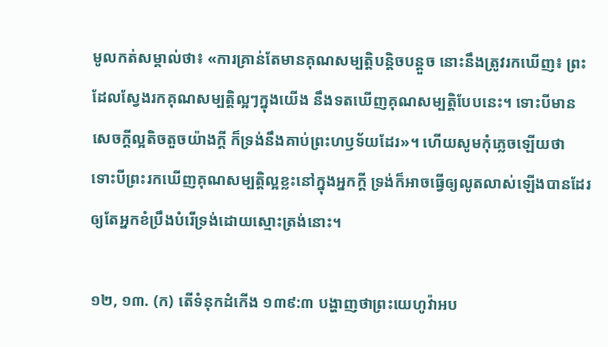មូលកត់សម្គាល់ថា៖ «ការគ្រាន់តែមានគុណសម្បត្ដិបន្ដិចបន្តួច នោះនឹងត្រូវរកឃើញ៖ ព្រះដែលស្វែងរកគុណសម្បត្ដិល្អៗក្នុងយើង នឹងទតឃើញគុណសម្បត្ដិបែបនេះ។ ទោះបីមានសេចក្ដីល្អតិចតួចយ៉ាងក្ដី ក៏ទ្រង់នឹងគាប់ព្រះហឫទ័យដែរ»។ ហើយសូមកុំភ្លេចឡើយថា ទោះបីព្រះរកឃើញគុណសម្បត្ដិល្អខ្លះនៅក្នុងអ្នកក្ដី ទ្រង់ក៏អាចធ្វើឲ្យលូតលាស់ឡើងបានដែរ ឲ្យតែអ្នកខំប្រឹងបំរើទ្រង់ដោយស្មោះត្រង់នោះ។

១២, ១៣. (ក) តើទំនុកដំកើង ១៣៩:៣ បង្ហាញថាព្រះយេហូវ៉ាអប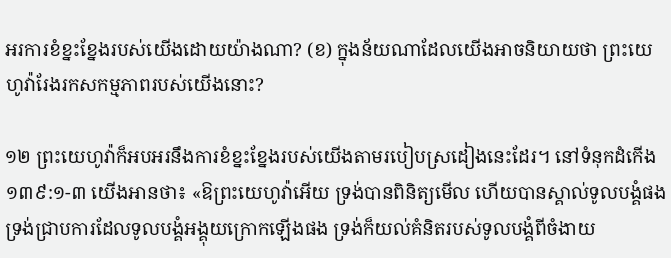អរការខំខ្នះខ្នែងរបស់យើងដោយយ៉ាងណា? (ខ) ក្នុងន័យណាដែលយើងអាចនិយាយថា ព្រះយេហូវ៉ារែងរកសកម្មភាពរបស់យើងនោះ?

១២ ព្រះយេហូវ៉ាក៏អបអរនឹងការខំខ្នះខ្នែងរបស់យើងតាមរបៀបស្រដៀងនេះដែរ។ នៅទំនុកដំកើង ១៣៩:១-៣ យើងអានថា៖ «ឱព្រះយេហូវ៉ាអើយ ទ្រង់បានពិនិត្យមើល ហើយបានស្គាល់ទូលបង្គំផង ទ្រង់ជ្រាបការដែលទូលបង្គំអង្គុយក្រោកឡើងផង ទ្រង់ក៏យល់គំនិតរបស់ទូលបង្គំពីចំងាយ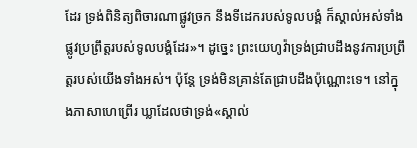ដែរ ទ្រង់ពិនិត្យពិចារណាផ្លូវច្រក នឹងទីដេករបស់ទូលបង្គំ ក៏ស្គាល់អស់ទាំងផ្លូវប្រព្រឹត្តរបស់ទូលបង្គំដែរ»។ ដូច្នេះ ព្រះយេហូវ៉ាទ្រង់ជ្រាបដឹងនូវការប្រព្រឹត្តរបស់យើងទាំងអស់។ ប៉ុន្តែ ទ្រង់មិនគ្រាន់តែជ្រាបដឹងប៉ុណ្ណោះទេ។ នៅក្នុងភាសាហេព្រើរ ឃ្លាដែលថាទ្រង់«ស្គាល់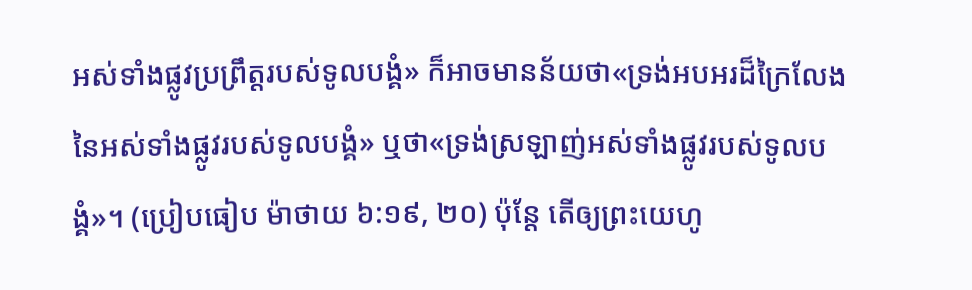អស់ទាំងផ្លូវប្រព្រឹត្តរបស់ទូលបង្គំ» ក៏អាចមានន័យថា«ទ្រង់អបអរដ៏ក្រៃលែងនៃអស់ទាំងផ្លូវរបស់ទូលបង្គំ» ឬថា«ទ្រង់ស្រឡាញ់អស់ទាំងផ្លូវរបស់ទូលបង្គំ»។ (ប្រៀបធៀប ម៉ាថាយ ៦:១៩, ២០) ប៉ុន្តែ តើឲ្យព្រះយេហូ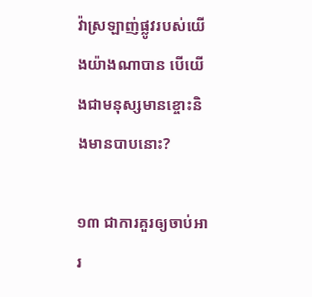វ៉ាស្រឡាញ់ផ្លូវរបស់យើងយ៉ាងណាបាន បើយើងជាមនុស្សមានខ្ចោះនិងមានបាបនោះ?

១៣ ជាការគួរឲ្យចាប់អារ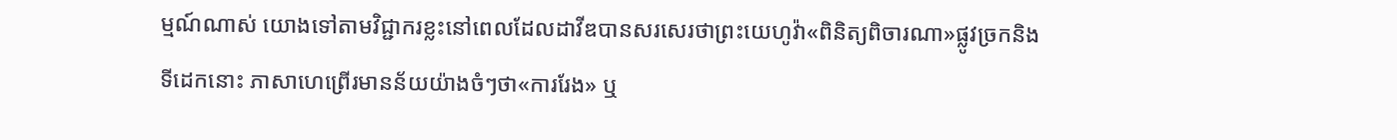ម្មណ៍ណាស់ យោងទៅតាមវិជ្ជាករខ្លះនៅពេលដែលដាវីឌបានសរសេរថាព្រះយេហូវ៉ា«ពិនិត្យពិចារណា»ផ្លូវច្រកនិងទីដេកនោះ ភាសាហេព្រើរមានន័យយ៉ាងចំៗថា«ការរែង» ឬ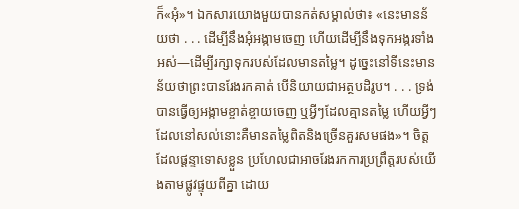ក៏«អុំ»។ ឯកសារយោងមួយបានកត់សម្គាល់ថា៖ «នេះមានន័យថា . . . ដើម្បីនឹងអុំអង្កាមចេញ ហើយដើម្បីនឹងទុកអង្ករទាំងអស់—ដើម្បីរក្សាទុករបស់ដែលមានតម្លៃ។ ដូច្នេះនៅទីនេះមានន័យថាព្រះបានរែងរកគាត់ បើនិយាយជាអត្ថបដិរូប។ . . . ទ្រង់បានធ្វើឲ្យអង្កាមខ្ចាត់ខ្ចាយចេញ ឬអ្វីៗដែលគ្មានតម្លៃ ហើយអ្វីៗដែលនៅសល់នោះគឺមានតម្លៃពិតនិងច្រើនគួរសមផង»។ ចិត្តដែលផ្ដន្ទាទោសខ្លួន ប្រហែលជាអាចរែងរកការប្រព្រឹត្តរបស់យើងតាមផ្លូវផ្ទុយពីគ្នា ដោយ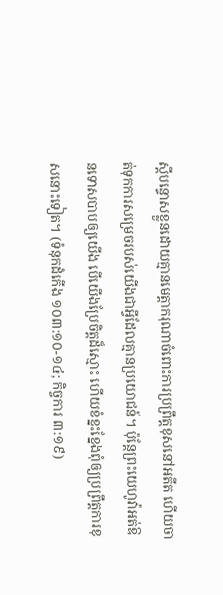ស្តីបន្ទោសខ្លួនដោយគ្មានមេត្ដាករុណាចំពោះការប្រព្រឹត្តខុសនៅអតីត ហើយចាត់ទុកការសម្រេចរបស់យើងជាអ្វីដែលគ្មានប្រយោជន៍។ ប៉ុន្តែព្រះយេហូវ៉ាអត់ឱនទោសបាបឲ្យយើង បើយើងប្រែចិត្តដ៏ស្មោះ ហើយខំខ្នះខ្នែងពុំឲ្យប្រព្រឹត្តការខុសនោះទៀត។ (ទំនុកដំកើង ១០៣:១០-១៤; កិច្ចការ ៣:១៩)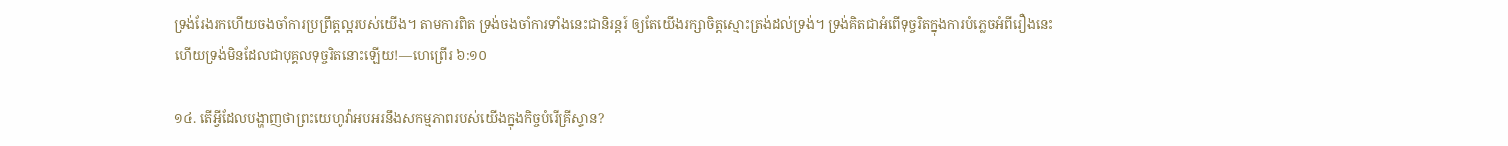ទ្រង់រែងរកហើយចងចាំការប្រព្រឹត្តល្អរបស់យើង។ តាមការពិត ទ្រង់ចងចាំការទាំងនេះជានិរន្តរ៍ ឲ្យតែយើងរក្សាចិត្តស្មោះត្រង់ដល់ទ្រង់។ ទ្រង់គិតជាអំពើទុច្ចរិតក្នុងការបំភ្លេចអំពីរឿងនេះ ហើយទ្រង់មិនដែលជាបុគ្គលទុច្ចរិតនោះឡើយ!—ហេព្រើរ ៦:១០

១៤. តើអ្វីដែលបង្ហាញថាព្រះយេហូវ៉ាអបអរនឹងសកម្មភាពរបស់យើងក្នុងកិច្ចបំរើគ្រីស្ទាន?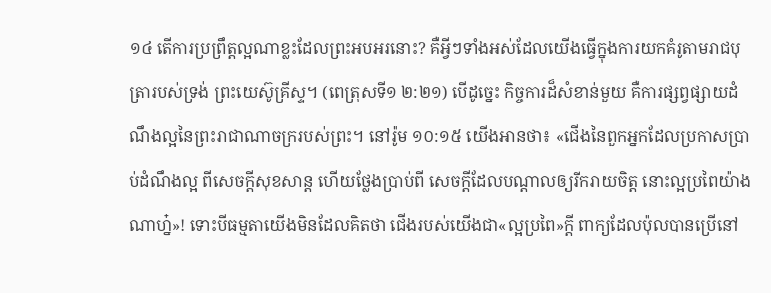១៤ តើការប្រព្រឹត្តល្អណាខ្លះដែលព្រះអបអរនោះ? គឺអ្វីៗទាំងអស់ដែលយើងធ្វើក្នុងការយកគំរូតាមរាជបុត្រារបស់ទ្រង់ ព្រះយេស៊ូគ្រីស្ទ។ (ពេត្រុសទី១ ២:២១) បើដូច្នេះ កិច្ចការដ៏សំខាន់មួយ គឺការផ្សព្វផ្សាយដំណឹងល្អនៃព្រះរាជាណាចក្ររបស់ព្រះ។ នៅរ៉ូម ១០:១៥ យើងអានថា៖ «ជើងនៃពួកអ្នកដែលប្រកាសប្រាប់ដំណឹងល្អ ពីសេចក្ដីសុខសាន្ត ហើយថ្លែងប្រាប់ពី សេចក្ដីដែលបណ្ដាលឲ្យរីករាយចិត្ត នោះល្អប្រពៃយ៉ាងណាហ្ន៎»! ទោះបីធម្មតាយើងមិនដែលគិតថា ជើងរបស់យើងជា«ល្អប្រពៃ»ក្ដី ពាក្យដែលប៉ុលបានប្រើនៅ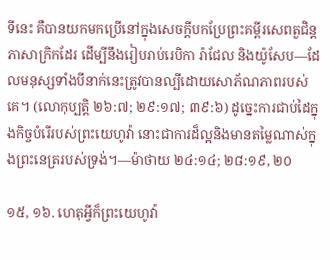ទីនេះ គឺបានយកមកប្រើនៅក្នុងសេចក្ដីបកប្រែព្រះគម្ពីរសេពតួជិន្តភាសាក្រិកដែរ ដើម្បីនឹងរៀបរាប់រេបិកា រ៉ាជែល និងយ៉ូសែប—ដែលមនុស្សទាំងបីនាក់នេះត្រូវបានល្បីដោយសោភ័ណភាពរបស់គេ។ (លោកុប្បត្តិ ២៦:៧; ២៩:១៧; ៣៩:៦) ដូច្នេះការជាប់ដៃក្នុងកិច្ចបំរើរបស់ព្រះយេហូវ៉ា នោះជាការដ៏ល្អនិងមានតម្លៃណាស់ក្នុងព្រះនេត្ររបស់ទ្រង់។—ម៉ាថាយ ២៤:១៤; ២៨:១៩, ២០

១៥, ១៦. ហេតុអ្វីក៏ព្រះយេហូវ៉ា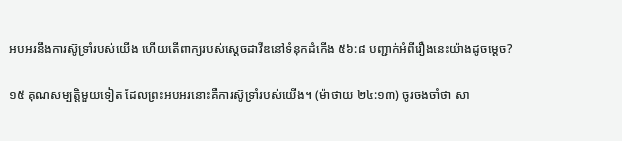អបអរនឹងការស៊ូទ្រាំរបស់យើង ហើយតើពាក្យរបស់ស្តេចដាវីឌនៅទំនុកដំកើង ៥៦:៨ បញ្ជាក់អំពីរឿងនេះយ៉ាងដូចម្ដេច?

១៥ គុណសម្បត្ដិមួយទៀត ដែលព្រះអបអរនោះគឺការស៊ូទ្រាំរបស់យើង។ (ម៉ាថាយ ២៤:១៣) ចូរចងចាំថា សា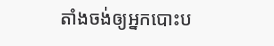តាំងចង់ឲ្យអ្នកបោះប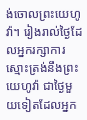ង់ចោលព្រះយេហូវ៉ា។ រៀងរាល់ថ្ងៃដែលអ្នករក្សាការស្មោះត្រង់នឹងព្រះយេហូវ៉ា ជាថ្ងៃមួយទៀតដែលអ្នក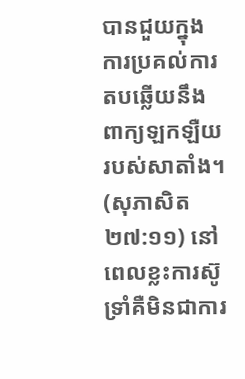បានជួយក្នុងការប្រគល់ការតបឆ្លើយនឹងពាក្យឡកឡឺយរបស់សាតាំង។ (សុភាសិត ២៧:១១) នៅពេលខ្លះការស៊ូទ្រាំគឺមិនជាការ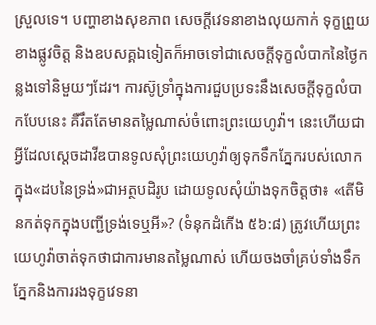ស្រួលទេ។ បញ្ហាខាងសុខភាព សេចក្ដីវេទនាខាងលុយកាក់ ទុក្ខព្រួយខាងផ្លូវចិត្ត និងឧបសគ្គឯទៀតក៏អាចទៅជាសេចក្ដីទុក្ខលំបាកនៃថ្ងៃកន្លងទៅនិមួយៗដែរ។ ការស៊ូទ្រាំក្នុងការជួបប្រទះនឹងសេចក្ដីទុក្ខលំបាកបែបនេះ គឺរឹតតែមានតម្លៃណាស់ចំពោះព្រះយេហូវ៉ា។ នេះហើយជាអ្វីដែលស្តេចដាវីឌបានទូលសុំព្រះយេហូវ៉ាឲ្យទុកទឹកភ្នែករបស់លោកក្នុង«ដបនៃទ្រង់»ជាអត្ថបដិរូប ដោយទូលសុំយ៉ាងទុកចិត្តថា៖ «តើមិនកត់ទុកក្នុងបញ្ជីទ្រង់ទេឬអី»? (ទំនុកដំកើង ៥៦:៨) ត្រូវហើយព្រះយេហូវ៉ាចាត់ទុកថាជាការមានតម្លៃណាស់ ហើយចងចាំគ្រប់ទាំងទឹកភ្នែកនិងការរងទុក្ខវេទនា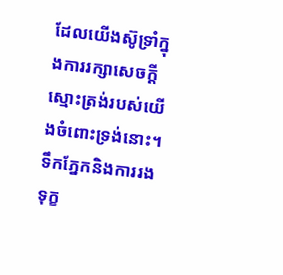ដែលយើងស៊ូទ្រាំក្នុងការរក្សាសេចក្ដីស្មោះត្រង់របស់យើងចំពោះទ្រង់នោះ។ ទឹកភ្នែកនិងការរងទុក្ខ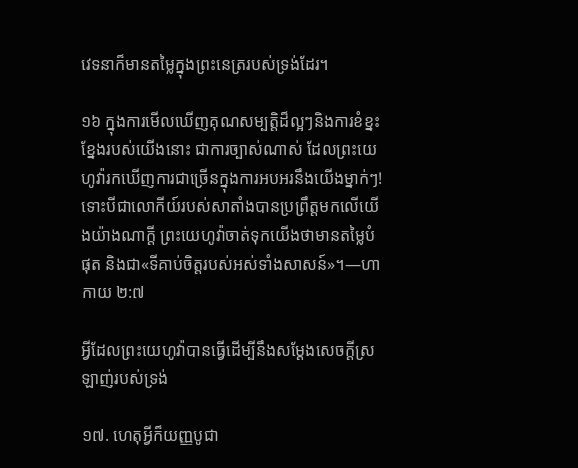វេទនាក៏មានតម្លៃក្នុងព្រះនេត្ររបស់ទ្រង់ដែរ។

១៦ ក្នុងការមើលឃើញគុណសម្បត្ដិដ៏ល្អៗនិងការខំខ្នះខ្នែងរបស់យើងនោះ ជាការច្បាស់ណាស់ ដែលព្រះយេហូវ៉ារកឃើញការជាច្រើនក្នុងការអបអរនឹងយើងម្នាក់ៗ! ទោះបីជាលោកីយ៍របស់សាតាំងបានប្រព្រឹត្តមកលើយើងយ៉ាងណាក្ដី ព្រះយេហូវ៉ាចាត់ទុកយើងថាមានតម្លៃបំផុត និងជា«ទីគាប់ចិត្តរបស់អស់ទាំងសាសន៍»។—ហាកាយ ២:៧

អ្វីដែលព្រះយេហូវ៉ាបានធ្វើដើម្បីនឹងសម្ដែងសេចក្ដីស្រឡាញ់របស់ទ្រង់

១៧. ហេតុអ្វីក៏យញ្ញបូជា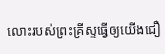លោះរបស់ព្រះគ្រីស្ទធ្វើឲ្យយើងជឿ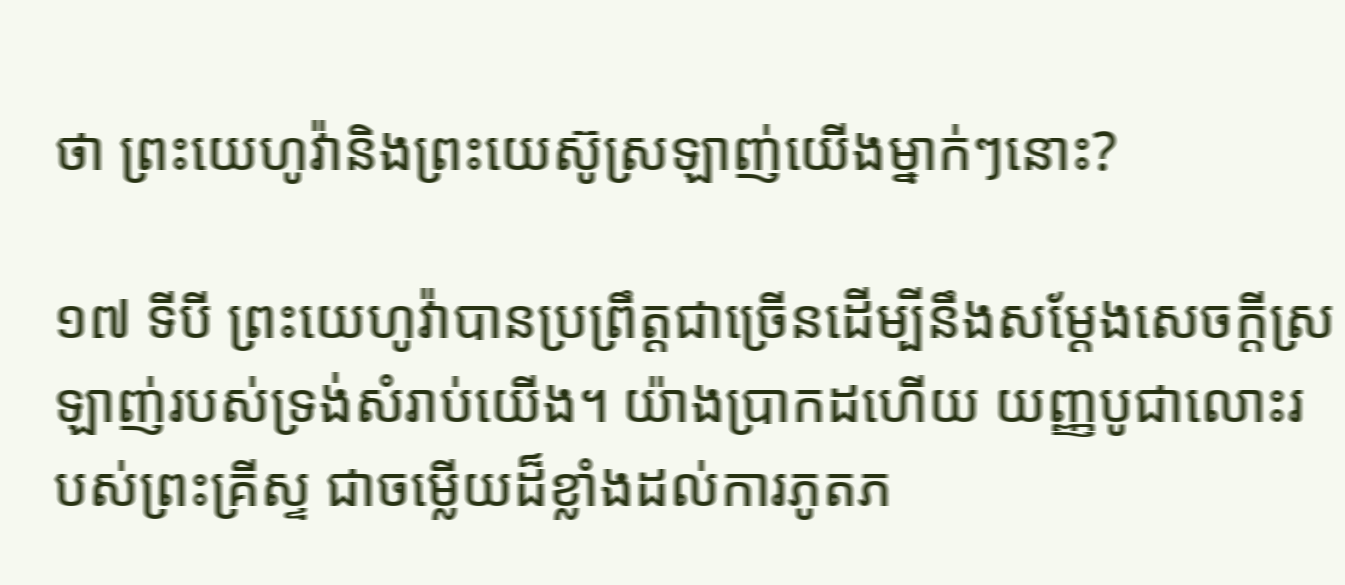ថា ព្រះយេហូវ៉ានិងព្រះយេស៊ូស្រឡាញ់យើងម្នាក់ៗនោះ?

១៧ ទីបី ព្រះយេហូវ៉ាបានប្រព្រឹត្តជាច្រើនដើម្បីនឹងសម្ដែងសេចក្ដីស្រឡាញ់របស់ទ្រង់សំរាប់យើង។ យ៉ាងប្រាកដហើយ យញ្ញបូជាលោះរបស់ព្រះគ្រីស្ទ ជាចម្លើយដ៏ខ្លាំងដល់ការភូតភ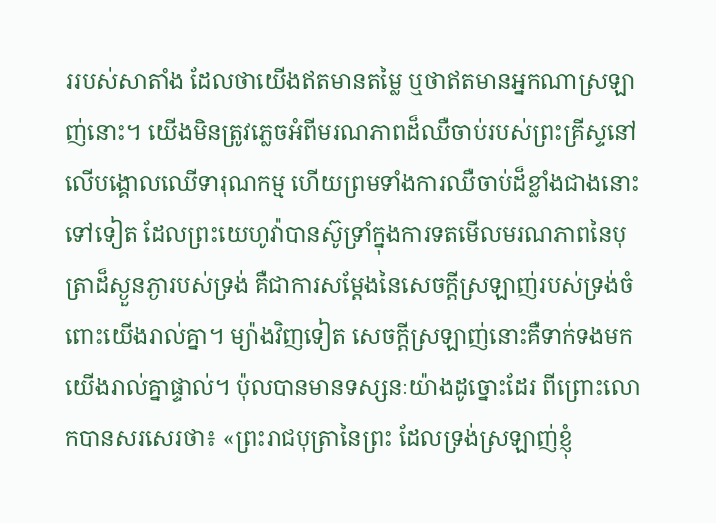ររបស់សាតាំង ដែលថាយើងឥតមានតម្លៃ ឬថាឥតមានអ្នកណាស្រឡាញ់នោះ។ យើងមិនត្រូវភ្លេចអំពីមរណភាពដ៏ឈឺចាប់របស់ព្រះគ្រីស្ទនៅលើបង្គោលឈើទារុណកម្ម ហើយព្រមទាំងការឈឺចាប់ដ៏ខ្លាំងជាងនោះទៅទៀត ដែលព្រះយេហូវ៉ាបានស៊ូទ្រាំក្នុងការទតមើលមរណភាពនៃបុត្រាដ៏ស្ងួនភ្ងារបស់ទ្រង់ គឺជាការសម្ដែងនៃសេចក្ដីស្រឡាញ់របស់ទ្រង់ចំពោះយើងរាល់គ្នា។ ម្យ៉ាងវិញទៀត សេចក្ដីស្រឡាញ់នោះគឺទាក់ទងមកយើងរាល់គ្នាផ្ទាល់។ ប៉ុលបានមានទស្សនៈយ៉ាងដូច្នោះដែរ ពីព្រោះលោកបានសរសេរថា៖ «ព្រះរាជបុត្រានៃព្រះ ដែលទ្រង់ស្រឡាញ់ខ្ញុំ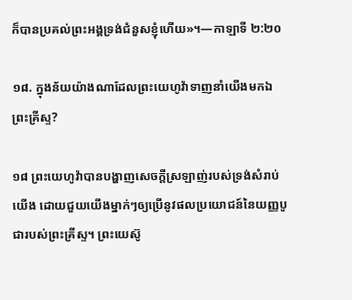ក៏បានប្រគល់ព្រះអង្គទ្រង់ជំនួសខ្ញុំហើយ»។—កាឡាទី ២:២០

១៨. ក្នុងន័យយ៉ាងណាដែលព្រះយេហូវ៉ាទាញនាំយើងមកឯព្រះគ្រីស្ទ?

១៨ ព្រះយេហូវ៉ាបានបង្ហាញសេចក្ដីស្រឡាញ់របស់ទ្រង់សំរាប់យើង ដោយជួយយើងម្នាក់ៗឲ្យប្រើនូវផលប្រយោជន៍នៃយញ្ញបូជារបស់ព្រះគ្រីស្ទ។ ព្រះយេស៊ូ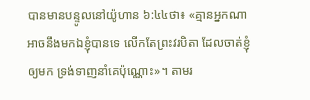បានមានបន្ទូលនៅយ៉ូហាន ៦:៤៤ថា៖ «គ្មានអ្នកណាអាចនឹងមកឯខ្ញុំបានទេ លើកតែព្រះវរបិតា ដែលចាត់ខ្ញុំឲ្យមក ទ្រង់ទាញនាំគេប៉ុណ្ណោះ»។ តាមរ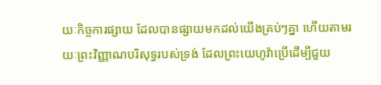យៈកិច្ចការផ្សាយ ដែលបានផ្សាយមកដល់យើងគ្រប់ៗគ្នា ហើយតាមរយៈព្រះវិញ្ញាណបរិសុទ្ធរបស់ទ្រង់ ដែលព្រះយេហូវ៉ាប្រើដើម្បីជួយ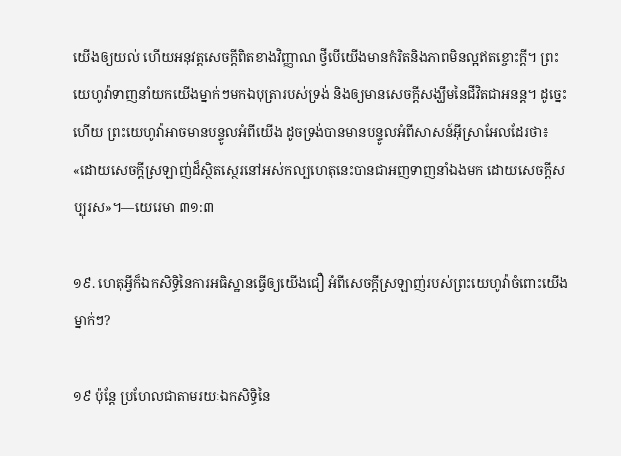យើងឲ្យយល់ ហើយអនុវត្តសេចក្ដីពិតខាងវិញ្ញាណ ថ្វីបើយើងមានកំរិតនិងភាពមិនល្អឥតខ្ចោះក្ដី។ ព្រះយេហូវ៉ាទាញនាំយកយើងម្នាក់ៗមកឯបុត្រារបស់ទ្រង់ និងឲ្យមានសេចក្ដីសង្ឃឹមនៃជីវិតជាអនន្ត។ ដូច្នេះហើយ ព្រះយេហូវ៉ាអាចមានបន្ទូលអំពីយើង ដូចទ្រង់បានមានបន្ទូលអំពីសាសន៍អ៊ីស្រាអែលដែរថា៖ «ដោយសេចក្ដីស្រឡាញ់ដ៏ស្ថិតស្ថេរនៅអស់កល្បហេតុនេះបានជាអញទាញនាំឯងមក ដោយសេចក្ដីសប្បុរស»។—យេរេមា ៣១:៣

១៩. ហេតុអ្វីក៏ឯកសិទ្ធិនៃការអធិស្ឋានធ្វើឲ្យយើងជឿ អំពីសេចក្ដីស្រឡាញ់របស់ព្រះយេហូវ៉ាចំពោះយើងម្នាក់ៗ?

១៩ ប៉ុន្តែ ប្រហែលជាតាមរយៈឯកសិទ្ធិនៃ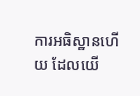ការអធិស្ឋានហើយ ដែលយើ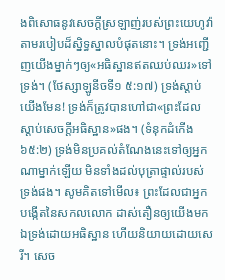ងពិសោធនូវសេចក្ដីស្រឡាញ់របស់ព្រះយេហូវ៉ាតាមរបៀបដ៏ស្និទ្ធស្នាលបំផុតនោះ។ ទ្រង់អញ្ជើញយើងម្នាក់ៗឲ្យ«អធិស្ឋានឥតឈប់ឈរ»ទៅទ្រង់។ (ថែស្សាឡូនីចទី១ ៥:១៧) ទ្រង់ស្ដាប់យើងមែន! ទ្រង់ក៏ត្រូវបានហៅជា«ព្រះដែលស្ដាប់សេចក្ដីអធិស្ឋាន»ផង។ (ទំនុកដំកើង ៦៥:២) ទ្រង់មិនប្រគល់តំណែងនេះទៅឲ្យអ្នកណាម្នាក់ឡើយ មិនទាំងដល់បុត្រាផ្ទាល់របស់ទ្រង់ផង។ សូមគិតទៅមើល៖ ព្រះដែលជាអ្នកបង្កើតនៃសកលលោក ដាស់តឿនឲ្យយើងមកឯទ្រង់ដោយអធិស្ឋាន ហើយនិយាយដោយសេរី។ សេច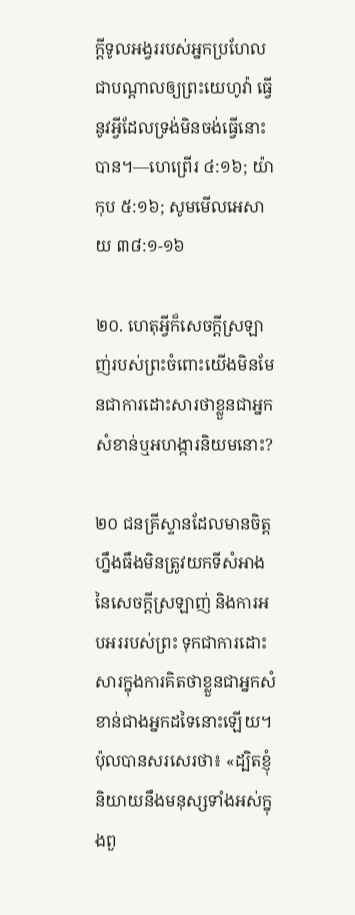ក្ដីទូលអង្វររបស់អ្នកប្រហែលជាបណ្ដាលឲ្យព្រះយេហូវ៉ា ធ្វើនូវអ្វីដែលទ្រង់មិនចង់ធ្វើនោះបាន។—ហេព្រើរ ៤:១៦; យ៉ាកុប ៥:១៦; សូមមើលអេសាយ ៣៨:១-១៦

២០. ហេតុអ្វីក៏សេចក្ដីស្រឡាញ់របស់ព្រះចំពោះយើងមិនមែនជាការដោះសារថាខ្លួនជាអ្នកសំខាន់ឬអហង្ការនិយមនោះ?

២០ ជនគ្រីស្ទានដែលមានចិត្តហ្នឹងធឹងមិនត្រូវយកទីសំអាងនៃសេចក្ដីស្រឡាញ់ និងការអបអររបស់ព្រះ ទុកជាការដោះសារក្នុងការគិតថាខ្លួនជាអ្នកសំខាន់ជាងអ្នកដទៃនោះឡើយ។ ប៉ុលបានសរសេរថា៖ «ដ្បិតខ្ញុំនិយាយនឹងមនុស្សទាំងអស់ក្នុងពួ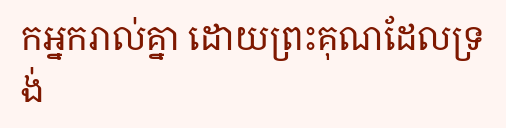កអ្នករាល់គ្នា ដោយព្រះគុណដែលទ្រង់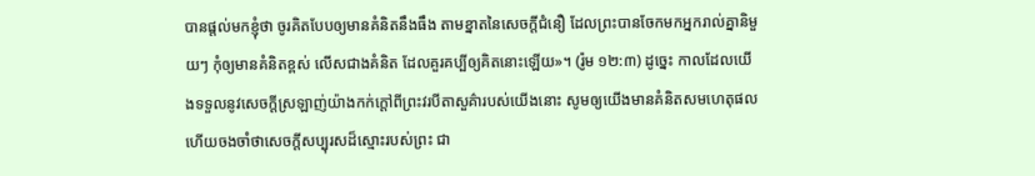បានផ្ដល់មកខ្ញុំថា ចូរគិតបែបឲ្យមានគំនិតនឹងធឹង តាមខ្នាតនៃសេចក្ដីជំនឿ ដែលព្រះបានចែកមកអ្នករាល់គ្នានិមួយៗ កុំឲ្យមានគំនិតខ្ពស់ លើសជាងគំនិត ដែលគួរគប្បីឲ្យគិតនោះឡើយ»។ (រ៉ូម ១២:៣) ដូច្នេះ កាលដែលយើងទទួលនូវសេចក្ដីស្រឡាញ់យ៉ាងកក់ក្ដៅពីព្រះវរបីតាសួគ៌ារបស់យើងនោះ សូមឲ្យយើងមានគំនិតសមហេតុផលហើយចងចាំថាសេចក្ដីសប្បុរសដ៏ស្មោះរបស់ព្រះ ជា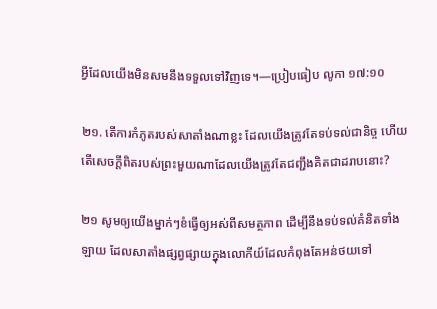អ្វីដែលយើងមិនសមនឹងទទួលទៅវិញទេ។—ប្រៀបធៀប លូកា ១៧:១០

២១. តើការកំភូតរបស់សាតាំងណាខ្លះ ដែលយើងត្រូវតែទប់ទល់ជានិច្ច ហើយតើសេចក្ដីពិតរបស់ព្រះមួយណាដែលយើងត្រូវតែជញ្ជឹងគិតជាដរាបនោះ?

២១ សូមឲ្យយើងម្នាក់ៗខំធ្វើឲ្យអស់ពីសមត្ថភាព ដើម្បីនឹងទប់ទល់គំនិតទាំងឡាយ ដែលសាតាំងផ្សព្វផ្សាយក្នុងលោកីយ៍ដែលកំពុងតែអន់ថយទៅ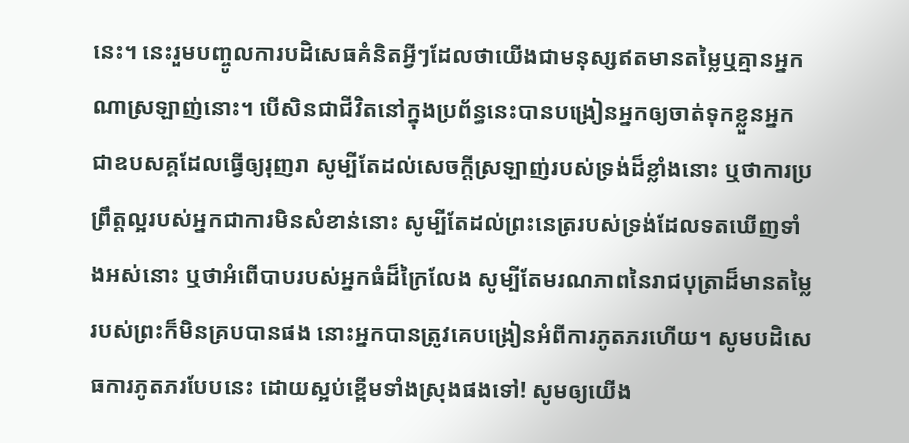នេះ។ នេះរួមបញ្ចូលការបដិសេធគំនិតអ្វីៗដែលថាយើងជាមនុស្សឥតមានតម្លៃឬគ្មានអ្នកណាស្រឡាញ់នោះ។ បើសិនជាជីវិតនៅក្នុងប្រព័ន្ធនេះបានបង្រៀនអ្នកឲ្យចាត់ទុកខ្លួនអ្នក ជាឧបសគ្គដែលធ្វើឲ្យរុញរា សូម្បីតែដល់សេចក្ដីស្រឡាញ់របស់ទ្រង់ដ៏ខ្លាំងនោះ ឬថាការប្រព្រឹត្តល្អរបស់អ្នកជាការមិនសំខាន់នោះ សូម្បីតែដល់ព្រះនេត្ររបស់ទ្រង់ដែលទតឃើញទាំងអស់នោះ ឬថាអំពើបាបរបស់អ្នកធំដ៏ក្រៃលែង សូម្បីតែមរណភាពនៃរាជបុត្រាដ៏មានតម្លៃរបស់ព្រះក៏មិនគ្របបានផង នោះអ្នកបានត្រូវគេបង្រៀនអំពីការភូតភរហើយ។ សូមបដិសេធការភូតភរបែបនេះ ដោយស្អប់ខ្ពើមទាំងស្រុងផងទៅ! សូមឲ្យយើង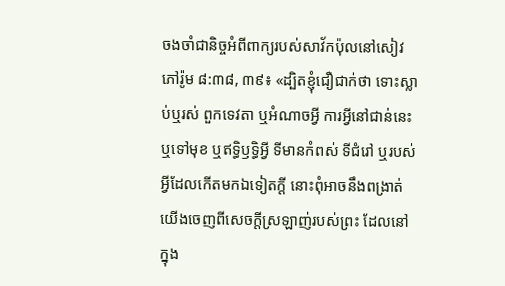ចងចាំជានិច្ចអំពីពាក្យរបស់សាវ័កប៉ុលនៅសៀវភៅរ៉ូម ៨:៣៨, ៣៩៖ «ដ្បិតខ្ញុំជឿជាក់ថា ទោះស្លាប់ឬរស់ ពួកទេវតា ឬអំណាចអ្វី ការអ្វីនៅជាន់នេះឬទៅមុខ ឬឥទ្ធិឫទ្ធិអ្វី ទីមានកំពស់ ទីជំរៅ ឬរបស់អ្វីដែលកើតមកឯទៀតក្ដី នោះពុំអាចនឹងពង្រាត់យើងចេញពីសេចក្ដីស្រឡាញ់របស់ព្រះ ដែលនៅក្នុង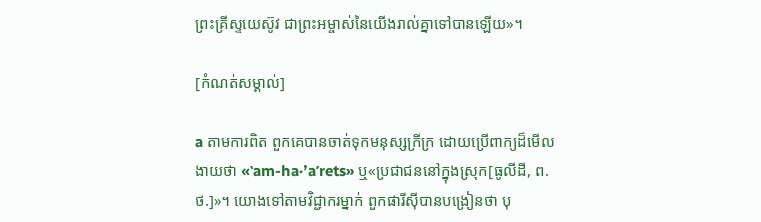ព្រះគ្រីស្ទយេស៊ូវ ជាព្រះអម្ចាស់នៃយើងរាល់គ្នាទៅបានឡើយ»។

[កំណត់សម្គាល់]

a តាមការពិត ពួកគេបានចាត់ទុកមនុស្សក្រីក្រ ដោយប្រើពាក្យដ៏មើលងាយថា «ʽam-ha·ʼaʹrets» ឬ«ប្រជាជននៅក្នុងស្រុក[ធូលីដី, ព.ថ.]»។ យោងទៅតាមវិជ្ជាករម្នាក់ ពួកផារីស៊ីបានបង្រៀនថា បុ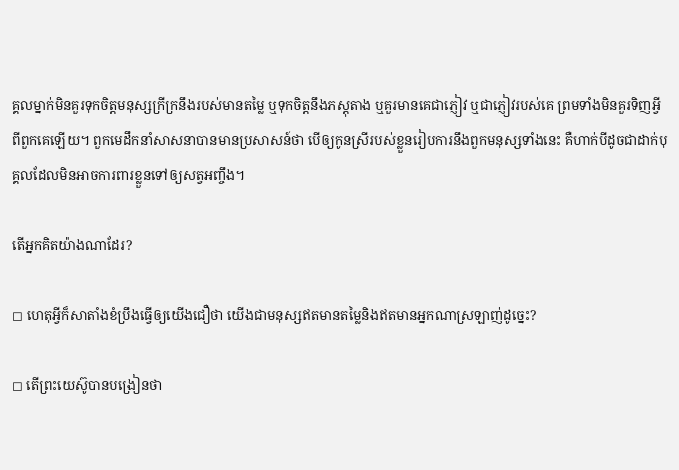គ្គលម្នាក់មិនគួរទុកចិត្តមនុស្សក្រីក្រនឹងរបស់មានតម្លៃ ឬទុកចិត្តនឹងភស្តុតាង ឬគួរមានគេជាភ្ញៀវ ឬជាភ្ញៀវរបស់គេ ព្រមទាំងមិនគួរទិញអ្វីពីពួកគេឡើយ។ ពួកមេដឹកនាំសាសនាបានមានប្រសាសន៍ថា បើឲ្យកូនស្រីរបស់ខ្លួនរៀបការនឹងពួកមនុស្សទាំងនេះ គឺហាក់បីដូចជាដាក់បុគ្គលដែលមិនអាចការពារខ្លួនទៅឲ្យសត្វអញ្ចឹង។

តើអ្នកគិតយ៉ាងណាដែរ?

◻ ហេតុអ្វីក៏សាតាំងខំប្រឹងធ្វើឲ្យយើងជឿថា យើងជាមនុស្សឥតមានតម្លៃនិងឥតមានអ្នកណាស្រឡាញ់ដូច្នេះ?

◻ តើព្រះយេស៊ូបានបង្រៀនថា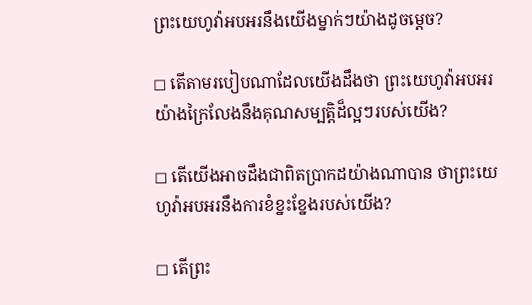ព្រះយេហូវ៉ាអបអរនឹងយើងម្នាក់ៗយ៉ាងដូចម្ដេច?

◻ តើតាមរបៀបណាដែលយើងដឹងថា ព្រះយេហូវ៉ាអបអរយ៉ាងក្រៃលែងនឹងគុណសម្បត្ដិដ៏ល្អៗរបស់យើង?

◻ តើយើងអាចដឹងជាពិតប្រាកដយ៉ាងណាបាន ថាព្រះយេហូវ៉ាអបអរនឹងការខំខ្នះខ្នែងរបស់យើង?

◻ តើព្រះ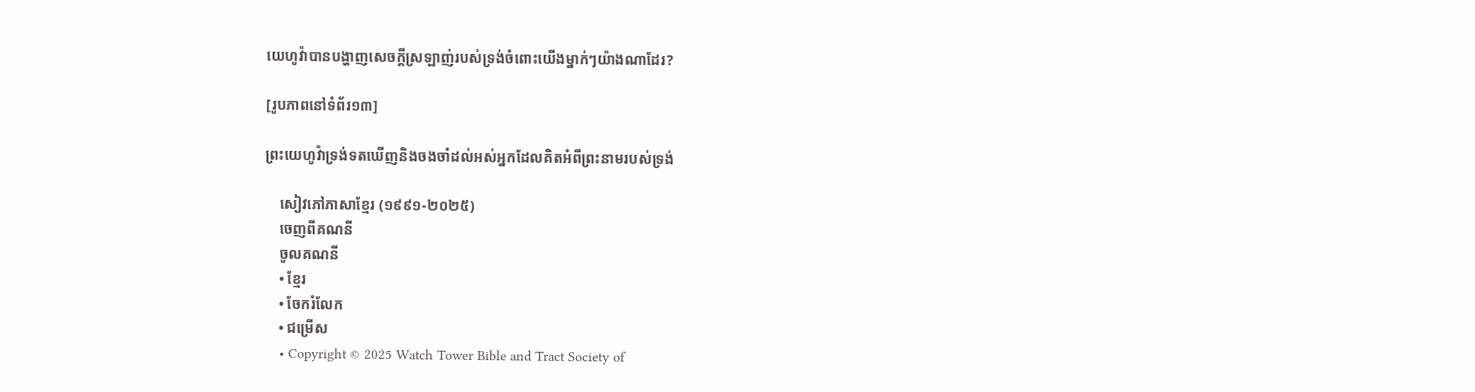យេហូវ៉ាបានបង្ហាញសេចក្ដីស្រឡាញ់របស់ទ្រង់ចំពោះយើងម្នាក់ៗយ៉ាងណាដែរ?

[រូបភាពនៅទំព័រ១៣]

ព្រះយេហូវ៉ាទ្រង់ទតឃើញនិងចងចាំដល់អស់អ្នកដែលគិតអំពីព្រះនាមរបស់ទ្រង់

    សៀវភៅភាសាខ្មែរ (១៩៩១-២០២៥)
    ចេញពីគណនី
    ចូលគណនី
    • ខ្មែរ
    • ចែករំលែក
    • ជម្រើស
    • Copyright © 2025 Watch Tower Bible and Tract Society of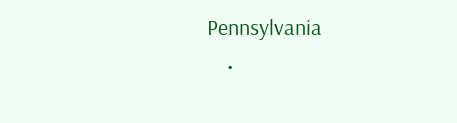Pennsylvania
    •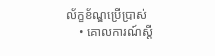ល័ក្ខខ័ណ្ឌប្រើប្រាស់
    • គោលការណ៍ស្ដី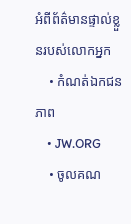អំពីព័ត៌មានផ្ទាល់ខ្លួនរបស់លោកអ្នក
    • កំណត់ឯកជនភាព
    • JW.ORG
    • ចូលគណ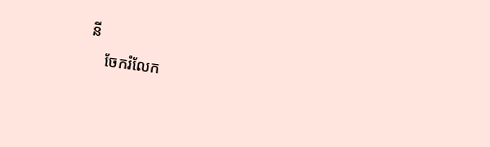នី
    ចែករំលែក